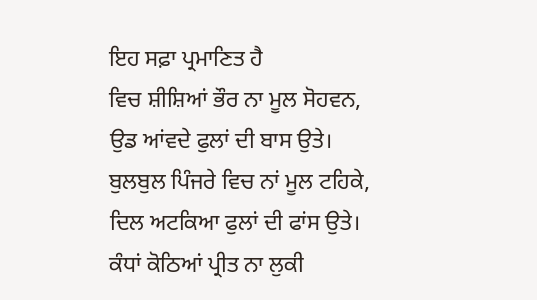ਇਹ ਸਫ਼ਾ ਪ੍ਰਮਾਣਿਤ ਹੈ
ਵਿਚ ਸ਼ੀਸ਼ਿਆਂ ਭੌਰ ਨਾ ਮੂਲ ਸੋਹਵਨ,
ਉਡ ਆਂਵਦੇ ਫੁਲਾਂ ਦੀ ਬਾਸ ਉਤੇ।
ਬੁਲਬੁਲ ਪਿੰਜਰੇ ਵਿਚ ਨਾਂ ਮੂਲ ਟਹਿਕੇ,
ਦਿਲ ਅਟਕਿਆ ਫੁਲਾਂ ਦੀ ਫਾਂਸ ਉਤੇ।
ਕੰਧਾਂ ਕੋਠਿਆਂ ਪ੍ਰੀਤ ਨਾ ਲੁਕੀ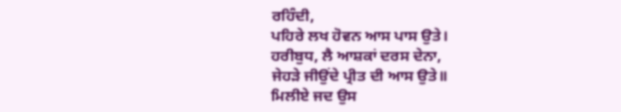ਰਹਿੰਦੀ,
ਪਹਿਰੇ ਲਖ ਹੋਵਨ ਆਸ ਪਾਸ ਉਤੇ।
ਹਰੀਬੁਧ, ਲੈ ਆਸ਼ਕਾਂ ਦਰਸ ਦੇਨਾ,
ਜੇਹੜੇ ਜੀਉਂਦੇ ਪ੍ਰੀਤ ਦੀ ਆਸ ਉਤੇ॥
ਮਿਲੀਏ ਜਦ ਉਸ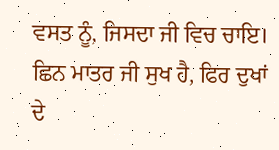ਵਸਤ ਨੂੰ, ਜਿਸਦਾ ਜੀ ਵਿਚ ਚਾਇ।
ਛਿਨ ਮਾਤਰ ਜੀ ਸੁਖ ਹੈ, ਫਿਰ ਦੁਖਾਂ ਦੇ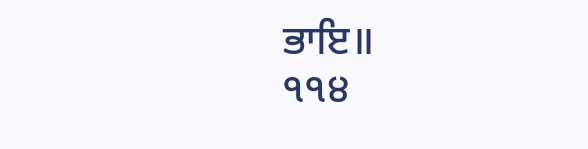ਭਾਇ॥
੧੧੪